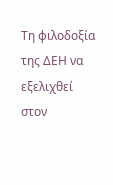Τη φιλοδοξία της ΔΕΗ να εξελιχθεί στον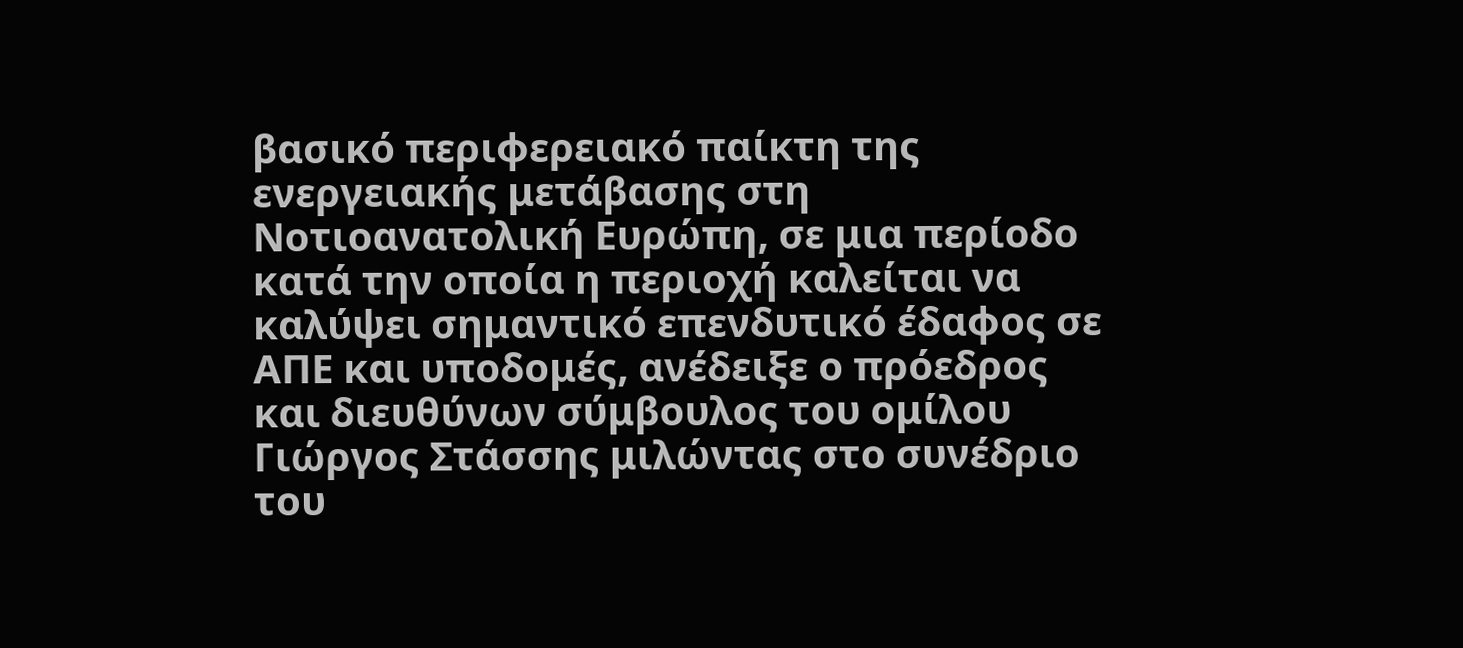βασικό περιφερειακό παίκτη της ενεργειακής μετάβασης στη Νοτιοανατολική Ευρώπη, σε μια περίοδο κατά την οποία η περιοχή καλείται να καλύψει σημαντικό επενδυτικό έδαφος σε ΑΠΕ και υποδομές, ανέδειξε ο πρόεδρος και διευθύνων σύμβουλος του ομίλου Γιώργος Στάσσης μιλώντας στο συνέδριο του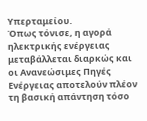Υπερταμείου.
Όπως τόνισε, η αγορά ηλεκτρικής ενέργειας μεταβάλλεται διαρκώς και οι Ανανεώσιμες Πηγές Ενέργειας αποτελούν πλέον τη βασική απάντηση τόσο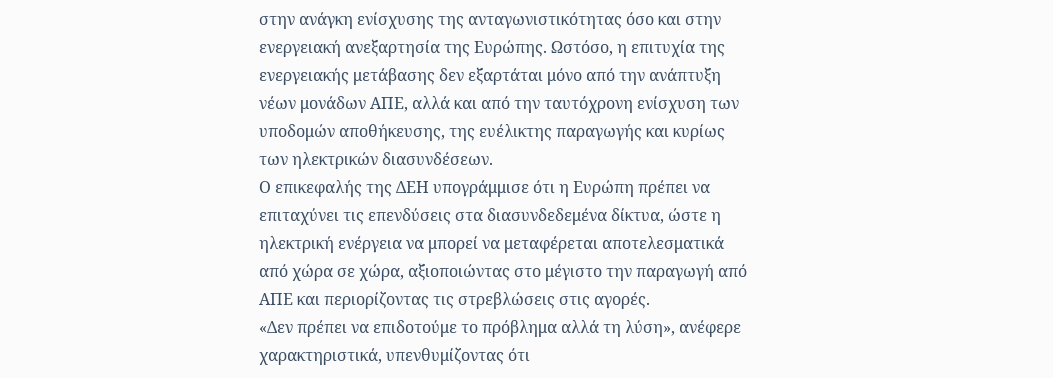στην ανάγκη ενίσχυσης της ανταγωνιστικότητας όσο και στην ενεργειακή ανεξαρτησία της Ευρώπης. Ωστόσο, η επιτυχία της ενεργειακής μετάβασης δεν εξαρτάται μόνο από την ανάπτυξη νέων μονάδων ΑΠΕ, αλλά και από την ταυτόχρονη ενίσχυση των υποδομών αποθήκευσης, της ευέλικτης παραγωγής και κυρίως των ηλεκτρικών διασυνδέσεων.
Ο επικεφαλής της ΔΕΗ υπογράμμισε ότι η Ευρώπη πρέπει να επιταχύνει τις επενδύσεις στα διασυνδεδεμένα δίκτυα, ώστε η ηλεκτρική ενέργεια να μπορεί να μεταφέρεται αποτελεσματικά από χώρα σε χώρα, αξιοποιώντας στο μέγιστο την παραγωγή από ΑΠΕ και περιορίζοντας τις στρεβλώσεις στις αγορές.
«Δεν πρέπει να επιδοτούμε το πρόβλημα αλλά τη λύση», ανέφερε χαρακτηριστικά, υπενθυμίζοντας ότι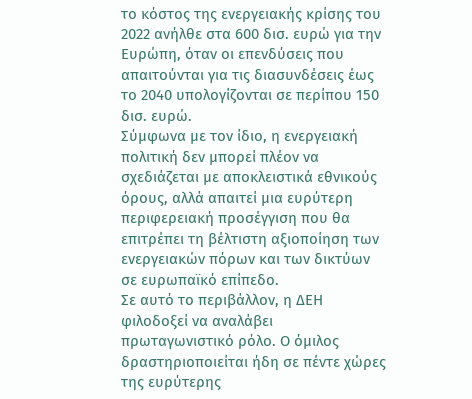το κόστος της ενεργειακής κρίσης του 2022 ανήλθε στα 600 δισ. ευρώ για την Ευρώπη, όταν οι επενδύσεις που απαιτούνται για τις διασυνδέσεις έως το 2040 υπολογίζονται σε περίπου 150 δισ. ευρώ.
Σύμφωνα με τον ίδιο, η ενεργειακή πολιτική δεν μπορεί πλέον να σχεδιάζεται με αποκλειστικά εθνικούς όρους, αλλά απαιτεί μια ευρύτερη περιφερειακή προσέγγιση που θα επιτρέπει τη βέλτιστη αξιοποίηση των ενεργειακών πόρων και των δικτύων σε ευρωπαϊκό επίπεδο.
Σε αυτό το περιβάλλον, η ΔΕΗ φιλοδοξεί να αναλάβει πρωταγωνιστικό ρόλο. Ο όμιλος δραστηριοποιείται ήδη σε πέντε χώρες της ευρύτερης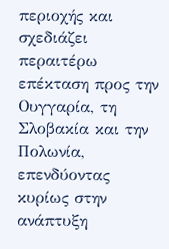περιοχής και σχεδιάζει περαιτέρω επέκταση προς την Ουγγαρία, τη Σλοβακία και την Πολωνία, επενδύοντας κυρίως στην ανάπτυξη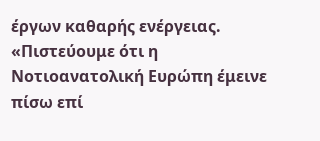έργων καθαρής ενέργειας.
«Πιστεύουμε ότι η Νοτιοανατολική Ευρώπη έμεινε πίσω επί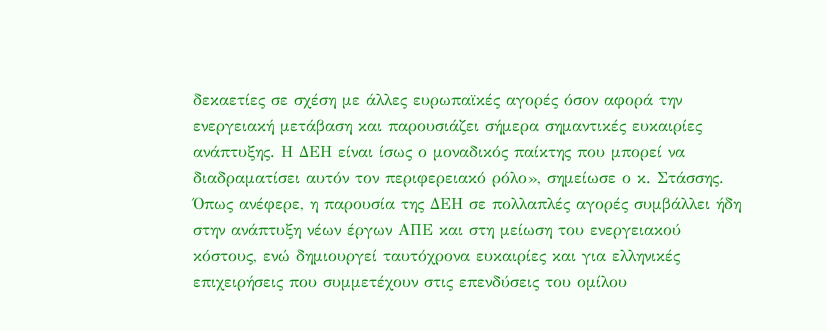δεκαετίες σε σχέση με άλλες ευρωπαϊκές αγορές όσον αφορά την ενεργειακή μετάβαση και παρουσιάζει σήμερα σημαντικές ευκαιρίες ανάπτυξης. Η ΔΕΗ είναι ίσως ο μοναδικός παίκτης που μπορεί να διαδραματίσει αυτόν τον περιφερειακό ρόλο», σημείωσε ο κ. Στάσσης.
Όπως ανέφερε, η παρουσία της ΔΕΗ σε πολλαπλές αγορές συμβάλλει ήδη στην ανάπτυξη νέων έργων ΑΠΕ και στη μείωση του ενεργειακού κόστους, ενώ δημιουργεί ταυτόχρονα ευκαιρίες και για ελληνικές επιχειρήσεις που συμμετέχουν στις επενδύσεις του ομίλου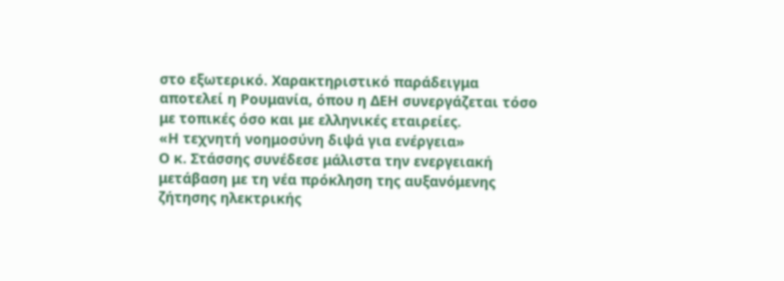στο εξωτερικό. Χαρακτηριστικό παράδειγμα αποτελεί η Ρουμανία, όπου η ΔΕΗ συνεργάζεται τόσο με τοπικές όσο και με ελληνικές εταιρείες.
«Η τεχνητή νοημοσύνη διψά για ενέργεια»
Ο κ. Στάσσης συνέδεσε μάλιστα την ενεργειακή μετάβαση με τη νέα πρόκληση της αυξανόμενης ζήτησης ηλεκτρικής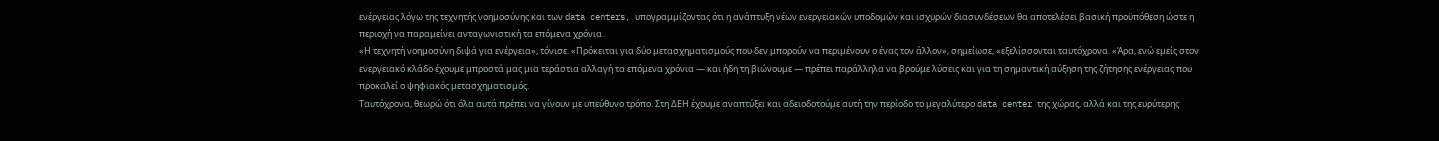ενέργειας λόγω της τεχνητής νοημοσύνης και των data centers, υπογραμμίζοντας ότι η ανάπτυξη νέων ενεργειακών υποδομών και ισχυρών διασυνδέσεων θα αποτελέσει βασική προϋπόθεση ώστε η περιοχή να παραμείνει ανταγωνιστική τα επόμενα χρόνια.
«Η τεχνητή νοημοσύνη διψά για ενέργεια», τόνισε. «Πρόκειται για δύο μετασχηματισμούς που δεν μπορούν να περιμένουν ο ένας τον άλλον», σημείωσε, «εξελίσσονται ταυτόχρονα. «Άρα, ενώ εμείς στον ενεργειακό κλάδο έχουμε μπροστά μας μια τεράστια αλλαγή τα επόμενα χρόνια — και ήδη τη βιώνουμε — πρέπει παράλληλα να βρούμε λύσεις και για τη σημαντική αύξηση της ζήτησης ενέργειας που προκαλεί ο ψηφιακός μετασχηματισμός.
Ταυτόχρονα, θεωρώ ότι όλα αυτά πρέπει να γίνουν με υπεύθυνο τρόπο. Στη ΔΕΗ έχουμε αναπτύξει και αδειοδοτούμε αυτή την περίοδο το μεγαλύτερο data center της χώρας, αλλά και της ευρύτερης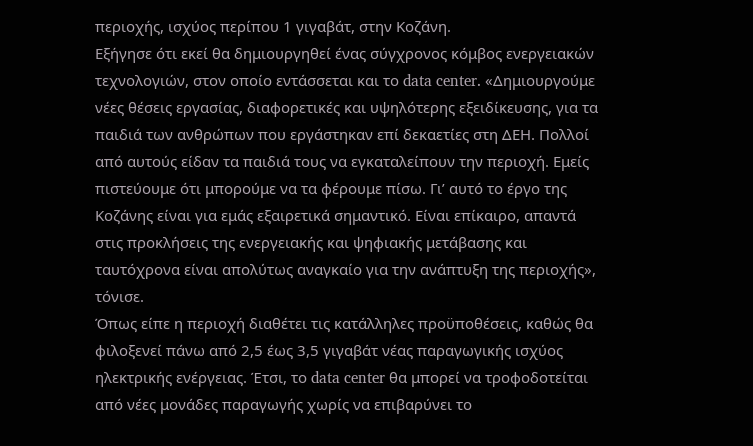περιοχής, ισχύος περίπου 1 γιγαβάτ, στην Κοζάνη.
Εξήγησε ότι εκεί θα δημιουργηθεί ένας σύγχρονος κόμβος ενεργειακών τεχνολογιών, στον οποίο εντάσσεται και το data center. «Δημιουργούμε νέες θέσεις εργασίας, διαφορετικές και υψηλότερης εξειδίκευσης, για τα παιδιά των ανθρώπων που εργάστηκαν επί δεκαετίες στη ΔΕΗ. Πολλοί από αυτούς είδαν τα παιδιά τους να εγκαταλείπουν την περιοχή. Εμείς πιστεύουμε ότι μπορούμε να τα φέρουμε πίσω. Γι’ αυτό το έργο της Κοζάνης είναι για εμάς εξαιρετικά σημαντικό. Είναι επίκαιρο, απαντά στις προκλήσεις της ενεργειακής και ψηφιακής μετάβασης και ταυτόχρονα είναι απολύτως αναγκαίο για την ανάπτυξη της περιοχής», τόνισε.
Όπως είπε η περιοχή διαθέτει τις κατάλληλες προϋποθέσεις, καθώς θα φιλοξενεί πάνω από 2,5 έως 3,5 γιγαβάτ νέας παραγωγικής ισχύος ηλεκτρικής ενέργειας. Έτσι, το data center θα μπορεί να τροφοδοτείται από νέες μονάδες παραγωγής χωρίς να επιβαρύνει το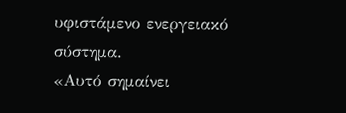υφιστάμενο ενεργειακό σύστημα.
«Αυτό σημαίνει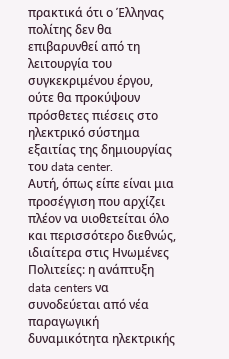πρακτικά ότι ο Έλληνας πολίτης δεν θα επιβαρυνθεί από τη λειτουργία του συγκεκριμένου έργου, ούτε θα προκύψουν πρόσθετες πιέσεις στο ηλεκτρικό σύστημα εξαιτίας της δημιουργίας του data center.
Αυτή, όπως είπε είναι μια προσέγγιση που αρχίζει πλέον να υιοθετείται όλο και περισσότερο διεθνώς, ιδιαίτερα στις Ηνωμένες Πολιτείες: η ανάπτυξη data centers να συνοδεύεται από νέα παραγωγική δυναμικότητα ηλεκτρικής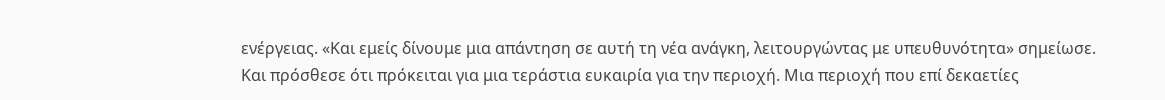ενέργειας. «Και εμείς δίνουμε μια απάντηση σε αυτή τη νέα ανάγκη, λειτουργώντας με υπευθυνότητα» σημείωσε.
Και πρόσθεσε ότι πρόκειται για μια τεράστια ευκαιρία για την περιοχή. Μια περιοχή που επί δεκαετίες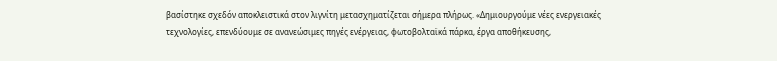βασίστηκε σχεδόν αποκλειστικά στον λιγνίτη μετασχηματίζεται σήμερα πλήρως. «Δημιουργούμε νέες ενεργειακές τεχνολογίες, επενδύουμε σε ανανεώσιμες πηγές ενέργειας, φωτοβολταϊκά πάρκα, έργα αποθήκευσης,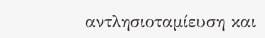αντλησιοταμίευση και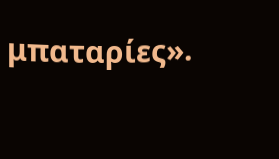μπαταρίες».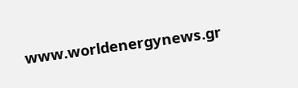www.worldenergynews.gr